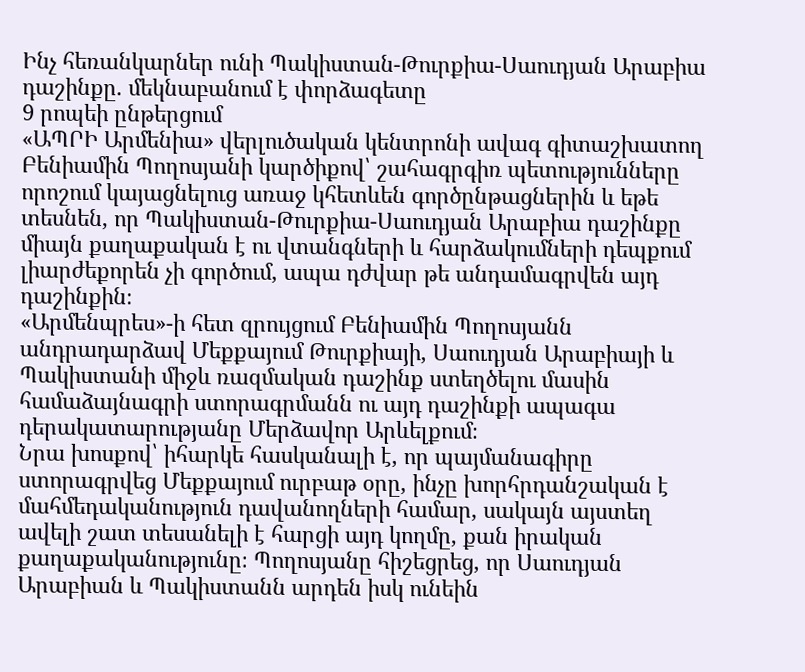Ինչ հեռանկարներ ունի Պակիստան-Թուրքիա-Սաուդյան Արաբիա դաշինքը. մեկնաբանում է փորձագետը
9 րոպեի ընթերցում
«ԱՊՐԻ Արմենիա» վերլուծական կենտրոնի ավագ գիտաշխատող Բենիամին Պողոսյանի կարծիքով՝ շահագրգիռ պետությունները որոշում կայացնելուց առաջ կհետևեն գործընթացներին և եթե տեսնեն, որ Պակիստան-Թուրքիա-Սաուդյան Արաբիա դաշինքը միայն քաղաքական է ու վտանգների և հարձակումների դեպքում լիարժեքորեն չի գործում, ապա դժվար թե անդամագրվեն այդ դաշինքին։
«Արմենպրես»-ի հետ զրույցում Բենիամին Պողոսյանն անդրադարձավ Մեքքայում Թուրքիայի, Սաուդյան Արաբիայի և Պակիստանի միջև ռազմական դաշինք ստեղծելու մասին համաձայնագրի ստորագրմանն ու այդ դաշինքի ապագա դերակատարությանը Մերձավոր Արևելքում։
Նրա խոսքով՝ իհարկե հասկանալի է, որ պայմանագիրը ստորագրվեց Մեքքայում ուրբաթ օրը, ինչը խորհրդանշական է մահմեդականություն դավանողների համար, սակայն այստեղ ավելի շատ տեսանելի է հարցի այդ կողմը, քան իրական քաղաքականությունը։ Պողոսյանը հիշեցրեց, որ Սաուդյան Արաբիան և Պակիստանն արդեն իսկ ունեին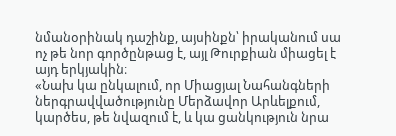նմանօրինակ դաշինք, այսինքն՝ իրականում սա ոչ թե նոր գործընթաց է, այլ Թուրքիան միացել է այդ երկյակին։
«Նախ կա ընկալում, որ Միացյալ Նահանգների ներգրավվածությունը Մերձավոր Արևելքում, կարծես, թե նվազում է, և կա ցանկություն նրա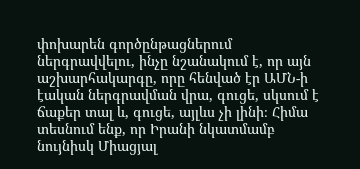փոխարեն գործընթացներում ներգրավվելու, ինչը նշանակում է, որ այն աշխարհակարգը, որը հենված էր ԱՄՆ-ի էական ներգրավման վրա, գուցե, սկսում է ճաքեր տալ և, գուցե, այլևս չի լինի։ Հիմա տեսնում ենք, որ Իրանի նկատմամբ նույնիսկ Միացյալ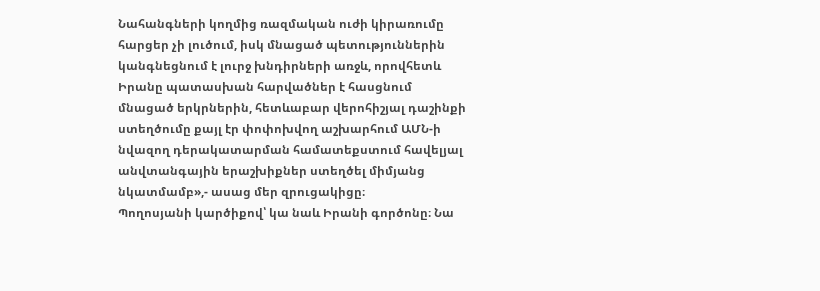Նահանգների կողմից ռազմական ուժի կիրառումը հարցեր չի լուծում, իսկ մնացած պետություններին կանգնեցնում է լուրջ խնդիրների առջև, որովհետև Իրանը պատասխան հարվածներ է հասցնում մնացած երկրներին, հետևաբար վերոհիշյալ դաշինքի ստեղծումը քայլ էր փոփոխվող աշխարհում ԱՄՆ-ի նվազող դերակատարման համատեքստում հավելյալ անվտանգային երաշխիքներ ստեղծել միմյանց նկատմամբ»,- ասաց մեր զրուցակիցը։
Պողոսյանի կարծիքով՝ կա նաև Իրանի գործոնը։ Նա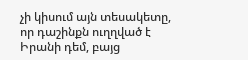չի կիսում այն տեսակետը, որ դաշինքն ուղղված է Իրանի դեմ, բայց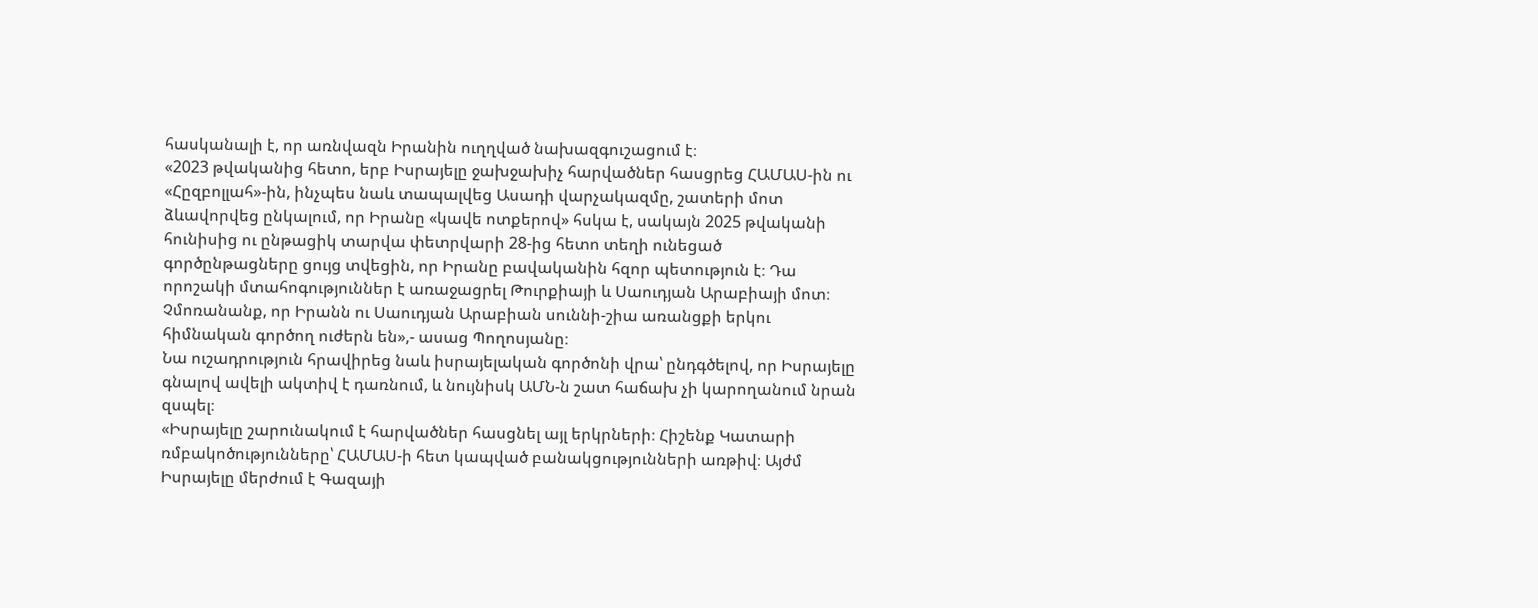հասկանալի է, որ առնվազն Իրանին ուղղված նախազգուշացում է։
«2023 թվականից հետո, երբ Իսրայելը ջախջախիչ հարվածներ հասցրեց ՀԱՄԱՍ-ին ու «Հըզբոլլահ»-ին, ինչպես նաև տապալվեց Ասադի վարչակազմը, շատերի մոտ ձևավորվեց ընկալում, որ Իրանը «կավե ոտքերով» հսկա է, սակայն 2025 թվականի հունիսից ու ընթացիկ տարվա փետրվարի 28-ից հետո տեղի ունեցած գործընթացները ցույց տվեցին, որ Իրանը բավականին հզոր պետություն է։ Դա որոշակի մտահոգություններ է առաջացրել Թուրքիայի և Սաուդյան Արաբիայի մոտ։ Չմոռանանք, որ Իրանն ու Սաուդյան Արաբիան սուննի-շիա առանցքի երկու հիմնական գործող ուժերն են»,- ասաց Պողոսյանը։
Նա ուշադրություն հրավիրեց նաև իսրայելական գործոնի վրա՝ ընդգծելով, որ Իսրայելը գնալով ավելի ակտիվ է դառնում, և նույնիսկ ԱՄՆ-ն շատ հաճախ չի կարողանում նրան զսպել։
«Իսրայելը շարունակում է հարվածներ հասցնել այլ երկրների։ Հիշենք Կատարի ռմբակոծությունները՝ ՀԱՄԱՍ-ի հետ կապված բանակցությունների առթիվ։ Այժմ Իսրայելը մերժում է Գազայի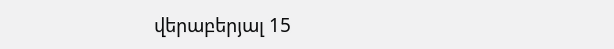վերաբերյալ 15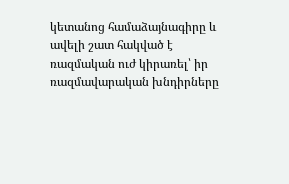կետանոց համաձայնագիրը և ավելի շատ հակված է ռազմական ուժ կիրառել՝ իր ռազմավարական խնդիրները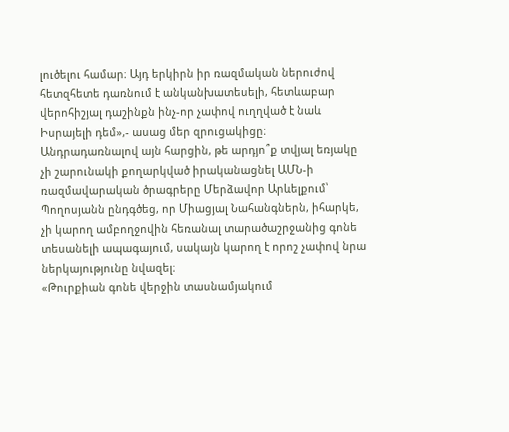լուծելու համար։ Այդ երկիրն իր ռազմական ներուժով հետզհետե դառնում է անկանխատեսելի, հետևաբար վերոհիշյալ դաշինքն ինչ-որ չափով ուղղված է նաև Իսրայելի դեմ»,- ասաց մեր զրուցակիցը։
Անդրադառնալով այն հարցին, թե արդյո՞ք տվյալ եռյակը չի շարունակի քողարկված իրականացնել ԱՄՆ-ի ռազմավարական ծրագրերը Մերձավոր Արևելքում՝ Պողոսյանն ընդգծեց, որ Միացյալ Նահանգներն, իհարկե, չի կարող ամբողջովին հեռանալ տարածաշրջանից գոնե տեսանելի ապագայում, սակայն կարող է որոշ չափով նրա ներկայությունը նվազել։
«Թուրքիան գոնե վերջին տասնամյակում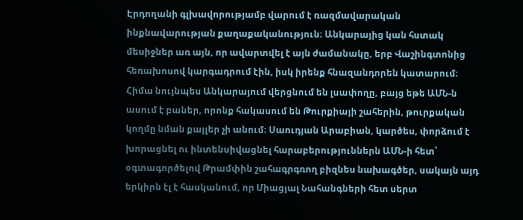Էրդողանի գլխավորությամբ վարում է ռազմավարական ինքնավարության քաղաքականություն։ Անկարայից կան հստակ մեսիջներ առ այն, որ ավարտվել է այն ժամանակը, երբ Վաշինգտոնից հեռախոսով կարգադրում էին, իսկ իրենք հնազանդորեն կատարում։ Հիմա նույնպես Անկարայում վերցնում են լսափողը, բայց եթե ԱՄՆ-ն ասում է բաներ, որոնք հակասում են Թուրքիայի շահերին, թուրքական կողմը նման քայլեր չի անում։ Սաուդյան Արաբիան, կարծես, փորձում է խորացնել ու ինտենսիվացնել հարաբերություններն ԱՄՆ-ի հետ՝ օգտագործելով Թրամփին շահագրգռող բիզնես նախագծեր, սակայն այդ երկիրն էլ է հասկանում, որ Միացյալ Նահանգների հետ սերտ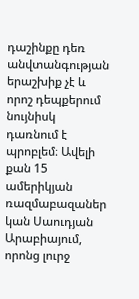դաշինքը դեռ անվտանգության երաշխիք չէ և որոշ դեպքերում նույնիսկ դառնում է պրոբլեմ։ Ավելի քան 15 ամերիկյան ռազմաբազաներ կան Սաուդյան Արաբիայում, որոնց լուրջ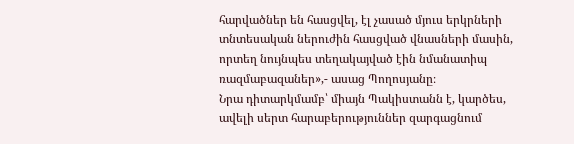հարվածներ են հասցվել, էլ չասած մյուս երկրների տնտեսական ներուժին հասցված վնասների մասին, որտեղ նույնպես տեղակայված էին նմանատիպ ռազմաբազաներ»,- ասաց Պողոսյանը։
Նրա դիտարկմամբ՝ միայն Պակիստանն է, կարծես, ավելի սերտ հարաբերություններ զարգացնում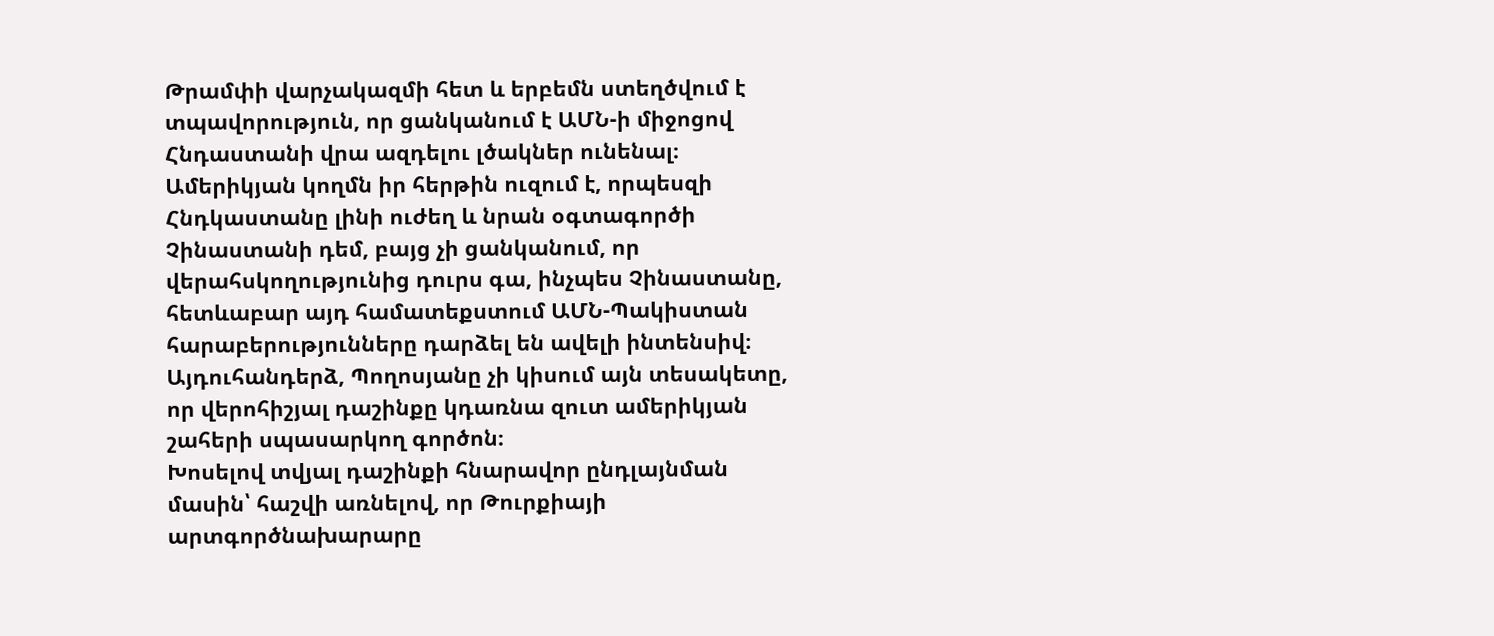Թրամփի վարչակազմի հետ և երբեմն ստեղծվում է տպավորություն, որ ցանկանում է ԱՄՆ-ի միջոցով Հնդաստանի վրա ազդելու լծակներ ունենալ։ Ամերիկյան կողմն իր հերթին ուզում է, որպեսզի Հնդկաստանը լինի ուժեղ և նրան օգտագործի Չինաստանի դեմ, բայց չի ցանկանում, որ վերահսկողությունից դուրս գա, ինչպես Չինաստանը, հետևաբար այդ համատեքստում ԱՄՆ-Պակիստան հարաբերությունները դարձել են ավելի ինտենսիվ։ Այդուհանդերձ, Պողոսյանը չի կիսում այն տեսակետը, որ վերոհիշյալ դաշինքը կդառնա զուտ ամերիկյան շահերի սպասարկող գործոն։
Խոսելով տվյալ դաշինքի հնարավոր ընդլայնման մասին՝ հաշվի առնելով, որ Թուրքիայի արտգործնախարարը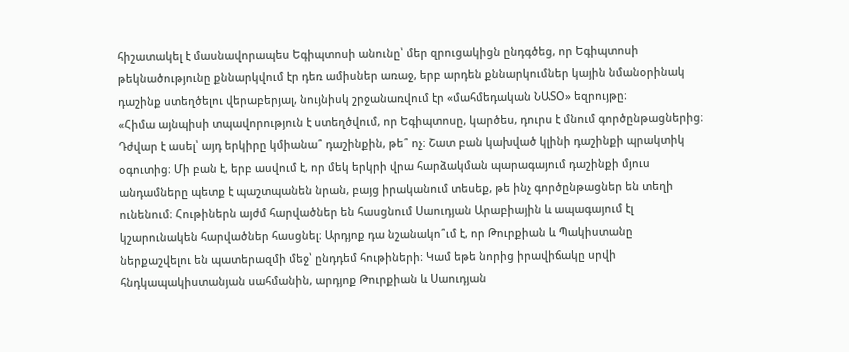հիշատակել է մասնավորապես Եգիպտոսի անունը՝ մեր զրուցակիցն ընդգծեց, որ Եգիպտոսի թեկնածությունը քննարկվում էր դեռ ամիսներ առաջ, երբ արդեն քննարկումներ կային նմանօրինակ դաշինք ստեղծելու վերաբերյալ, նույնիսկ շրջանառվում էր «մահմեդական ՆԱՏՕ» եզրույթը։
«Հիմա այնպիսի տպավորություն է ստեղծվում, որ Եգիպտոսը, կարծես, դուրս է մնում գործընթացներից։ Դժվար է ասել՝ այդ երկիրը կմիանա՞ դաշինքին, թե՞ ոչ։ Շատ բան կախված կլինի դաշինքի պրակտիկ օգուտից։ Մի բան է, երբ ասվում է, որ մեկ երկրի վրա հարձակման պարագայում դաշինքի մյուս անդամները պետք է պաշտպանեն նրան, բայց իրականում տեսեք, թե ինչ գործընթացներ են տեղի ունենում։ Հութիներն այժմ հարվածներ են հասցնում Սաուդյան Արաբիային և ապագայում էլ կշարունակեն հարվածներ հասցնել։ Արդյոք դա նշանակո՞ւմ է, որ Թուրքիան և Պակիստանը ներքաշվելու են պատերազմի մեջ՝ ընդդեմ հութիների։ Կամ եթե նորից իրավիճակը սրվի հնդկապակիստանյան սահմանին, արդյոք Թուրքիան և Սաուդյան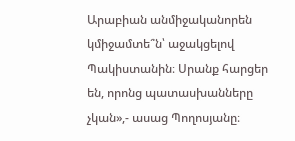Արաբիան անմիջականորեն կմիջամտե՞ն՝ աջակցելով Պակիստանին։ Սրանք հարցեր են, որոնց պատասխանները չկան»,- ասաց Պողոսյանը։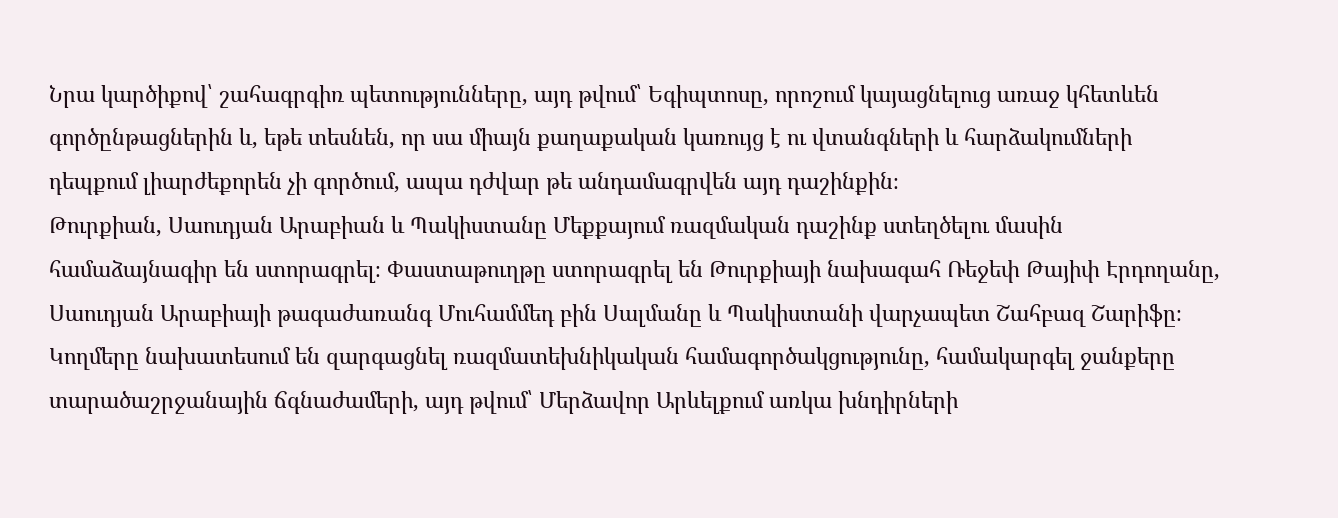Նրա կարծիքով՝ շահագրգիռ պետությունները, այդ թվում՝ Եգիպտոսը, որոշում կայացնելուց առաջ կհետևեն գործընթացներին և, եթե տեսնեն, որ սա միայն քաղաքական կառույց է ու վտանգների և հարձակումների դեպքում լիարժեքորեն չի գործում, ապա դժվար թե անդամագրվեն այդ դաշինքին։
Թուրքիան, Սաուդյան Արաբիան և Պակիստանը Մեքքայում ռազմական դաշինք ստեղծելու մասին համաձայնագիր են ստորագրել։ Փաստաթուղթը ստորագրել են Թուրքիայի նախագահ Ռեջեփ Թայիփ Էրդողանը, Սաուդյան Արաբիայի թագաժառանգ Մուհամմեդ բին Սալմանը և Պակիստանի վարչապետ Շահբազ Շարիֆը։
Կողմերը նախատեսում են զարգացնել ռազմատեխնիկական համագործակցությունը, համակարգել ջանքերը տարածաշրջանային ճգնաժամերի, այդ թվում՝ Մերձավոր Արևելքում առկա խնդիրների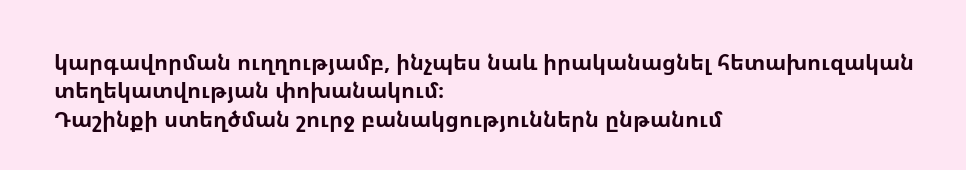կարգավորման ուղղությամբ, ինչպես նաև իրականացնել հետախուզական տեղեկատվության փոխանակում։
Դաշինքի ստեղծման շուրջ բանակցություններն ընթանում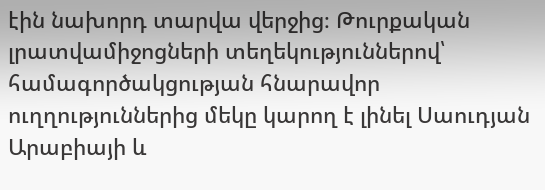էին նախորդ տարվա վերջից։ Թուրքական լրատվամիջոցների տեղեկություններով՝ համագործակցության հնարավոր ուղղություններից մեկը կարող է լինել Սաուդյան Արաբիայի և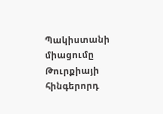Պակիստանի միացումը Թուրքիայի հինգերորդ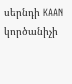սերնդի KAAN կործանիչի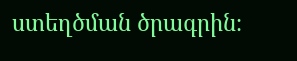ստեղծման ծրագրին։